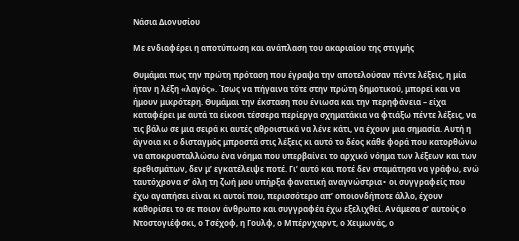Νάσια Διονυσίου

Με ενδιαφέρει η αποτύπωση και ανάπλαση του ακαριαίου της στιγμής

Θυμάμαι πως την πρώτη πρόταση που έγραψα την αποτελούσαν πέντε λέξεις, η μία ήταν η λέξη «λαγός». Ίσως να πήγαινα τότε στην πρώτη δημοτικού, μπορεί και να ήμουν μικρότερη. Θυμάμαι την έκσταση που ένιωσα και την περηφάνεια – είχα καταφέρει με αυτά τα είκοσι τέσσερα περίεργα σχηματάκια να φτιάξω πέντε λέξεις, να τις βάλω σε μια σειρά κι αυτές αθροιστικά να λένε κάτι, να έχουν μια σημασία. Αυτή η άγνοια κι ο δισταγμός μπροστά στις λέξεις κι αυτό το δέος κάθε φορά που κατορθώνω να αποκρυσταλλώσω ένα νόημα που υπερβαίνει το αρχικό νόημα των λέξεων και των ερεθισμάτων, δεν μ’ εγκατέλειψε ποτέ. Γι’ αυτό και ποτέ δεν σταμάτησα να γράφω, ενώ ταυτόχρονα σ’ όλη τη ζωή μου υπήρξα φανατική αναγνώστρια∙ οι συγγραφείς που έχω αγαπήσει είναι κι αυτοί που, περισσότερο απ’ οποιονδήποτε άλλο, έχουν καθορίσει το σε ποιον άνθρωπο και συγγραφέα έχω εξελιχθεί. Ανάμεσα σ’ αυτούς ο Ντοστογιέφσκι, ο Τσέχοφ, η Γουλφ, ο Μπέρνχαρντ, ο Χειμωνάς, ο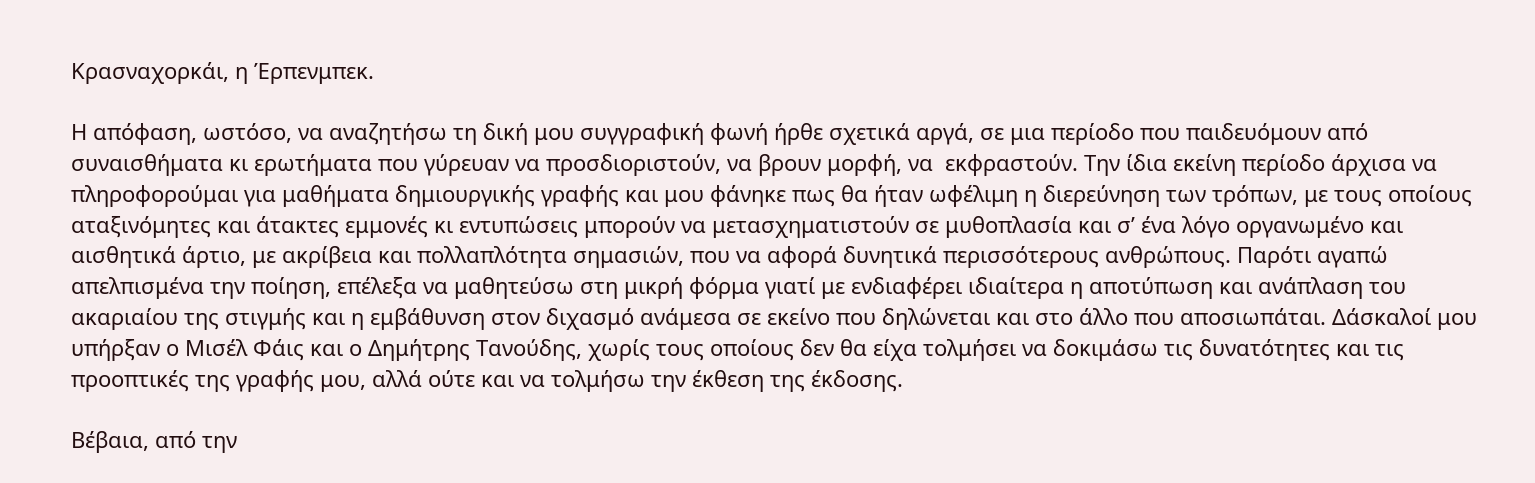Κρασναχορκάι, η Έρπενμπεκ.

Η απόφαση, ωστόσο, να αναζητήσω τη δική μου συγγραφική φωνή ήρθε σχετικά αργά, σε μια περίοδο που παιδευόμουν από συναισθήματα κι ερωτήματα που γύρευαν να προσδιοριστούν, να βρουν μορφή, να  εκφραστούν. Την ίδια εκείνη περίοδο άρχισα να πληροφορούμαι για μαθήματα δημιουργικής γραφής και μου φάνηκε πως θα ήταν ωφέλιμη η διερεύνηση των τρόπων, με τους οποίους αταξινόμητες και άτακτες εμμονές κι εντυπώσεις μπορούν να μετασχηματιστούν σε μυθοπλασία και σ’ ένα λόγο οργανωμένο και αισθητικά άρτιο, με ακρίβεια και πολλαπλότητα σημασιών, που να αφορά δυνητικά περισσότερους ανθρώπους. Παρότι αγαπώ απελπισμένα την ποίηση, επέλεξα να μαθητεύσω στη μικρή φόρμα γιατί με ενδιαφέρει ιδιαίτερα η αποτύπωση και ανάπλαση του ακαριαίου της στιγμής και η εμβάθυνση στον διχασμό ανάμεσα σε εκείνο που δηλώνεται και στο άλλο που αποσιωπάται. Δάσκαλοί μου υπήρξαν ο Μισέλ Φάις και ο Δημήτρης Τανούδης, χωρίς τους οποίους δεν θα είχα τολμήσει να δοκιμάσω τις δυνατότητες και τις προοπτικές της γραφής μου, αλλά ούτε και να τολμήσω την έκθεση της έκδοσης.

Βέβαια, από την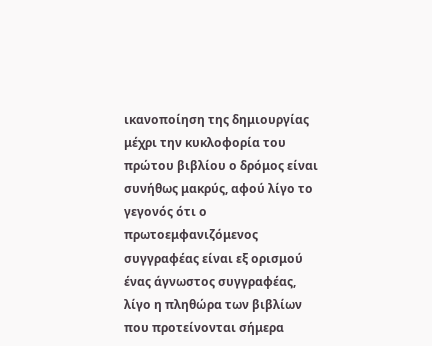ικανοποίηση της δημιουργίας μέχρι την κυκλοφορία του πρώτου βιβλίου ο δρόμος είναι συνήθως μακρύς, αφού λίγο το γεγονός ότι ο πρωτοεμφανιζόμενος συγγραφέας είναι εξ ορισμού ένας άγνωστος συγγραφέας, λίγο η πληθώρα των βιβλίων που προτείνονται σήμερα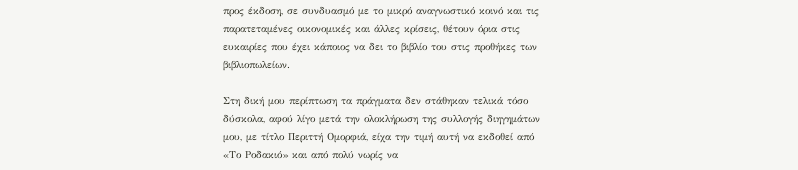προς έκδοση, σε συνδυασμό με το μικρό αναγνωστικό κοινό και τις παρατεταμένες οικονομικές και άλλες κρίσεις, θέτουν όρια στις ευκαιρίες που έχει κάποιος να δει το βιβλίο του στις προθήκες των βιβλιοπωλείων.

Στη δική μου περίπτωση τα πράγματα δεν στάθηκαν τελικά τόσο δύσκολα, αφού λίγο μετά την ολοκλήρωση της συλλογής διηγημάτων μου, με τίτλο Περιττή Ομορφιά, είχα την τιμή αυτή να εκδοθεί από «Το Ροδακιό» και από πολύ νωρίς να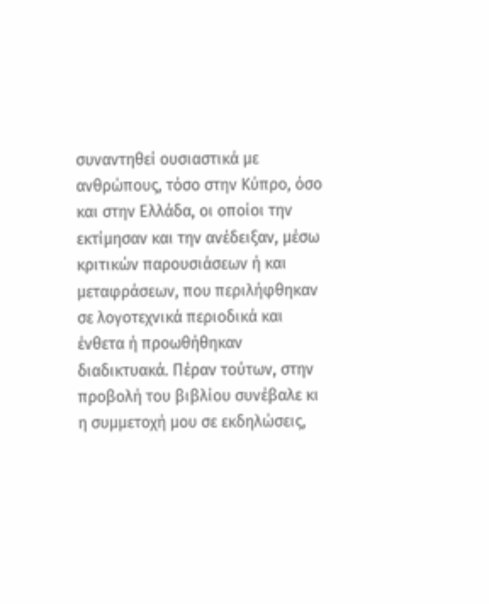συναντηθεί ουσιαστικά με ανθρώπους, τόσο στην Κύπρο, όσο και στην Ελλάδα, οι οποίοι την εκτίμησαν και την ανέδειξαν, μέσω κριτικών παρουσιάσεων ή και μεταφράσεων, που περιλήφθηκαν σε λογοτεχνικά περιοδικά και ένθετα ή προωθήθηκαν διαδικτυακά. Πέραν τούτων, στην προβολή του βιβλίου συνέβαλε κι η συμμετοχή μου σε εκδηλώσεις,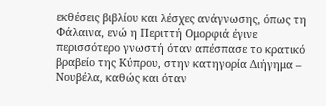εκθέσεις βιβλίου και λέσχες ανάγνωσης, όπως τη Φάλαινα, ενώ η Περιττή Ομορφιά έγινε περισσότερο γνωστή όταν απέσπασε το κρατικό βραβείο της Κύπρου, στην κατηγορία Διήγημα – Νουβέλα, καθώς και όταν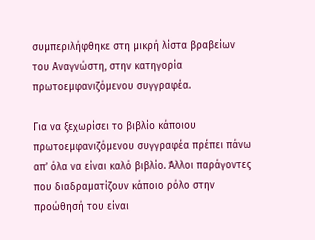συμπεριλήφθηκε στη μικρή λίστα βραβείων του Αναγνώστη, στην κατηγορία πρωτοεμφανιζόμενου συγγραφέα.

Για να ξεχωρίσει το βιβλίο κάποιου πρωτοεμφανιζόμενου συγγραφέα πρέπει πάνω απ’ όλα να είναι καλό βιβλίο. Άλλοι παράγοντες που διαδραματίζουν κάποιο ρόλο στην προώθησή του είναι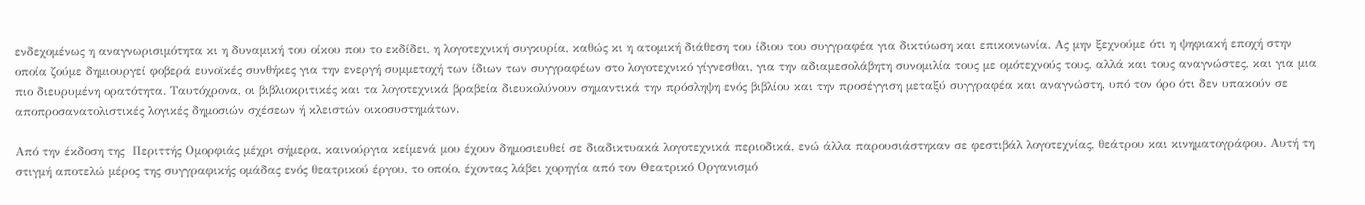ενδεχομένως η αναγνωρισιμότητα κι η δυναμική του οίκου που το εκδίδει, η λογοτεχνική συγκυρία, καθώς κι η ατομική διάθεση του ίδιου του συγγραφέα για δικτύωση και επικοινωνία. Ας μην ξεχνούμε ότι η ψηφιακή εποχή στην οποία ζούμε δημιουργεί φοβερά ευνοϊκές συνθήκες για την ενεργή συμμετοχή των ίδιων των συγγραφέων στο λογοτεχνικό γίγνεσθαι, για την αδιαμεσολάβητη συνομιλία τους με ομότεχνούς τους, αλλά και τους αναγνώστες, και για μια πιο διευρυμένη ορατότητα. Ταυτόχρονα, οι βιβλιοκριτικές και τα λογοτεχνικά βραβεία διευκολύνουν σημαντικά την πρόσληψη ενός βιβλίου και την προσέγγιση μεταξύ συγγραφέα και αναγνώστη, υπό τον όρο ότι δεν υπακούν σε αποπροσανατολιστικές λογικές δημοσιών σχέσεων ή κλειστών οικοσυστημάτων.

Από την έκδοση της  Περιττής Ομορφιάς μέχρι σήμερα, καινούργια κείμενά μου έχουν δημοσιευθεί σε διαδικτυακά λογοτεχνικά περιοδικά, ενώ άλλα παρουσιάστηκαν σε φεστιβάλ λογοτεχνίας, θεάτρου και κινηματογράφου. Αυτή τη στιγμή αποτελώ μέρος της συγγραφικής ομάδας ενός θεατρικού έργου, το οποίο, έχοντας λάβει χορηγία από τον Θεατρικό Οργανισμό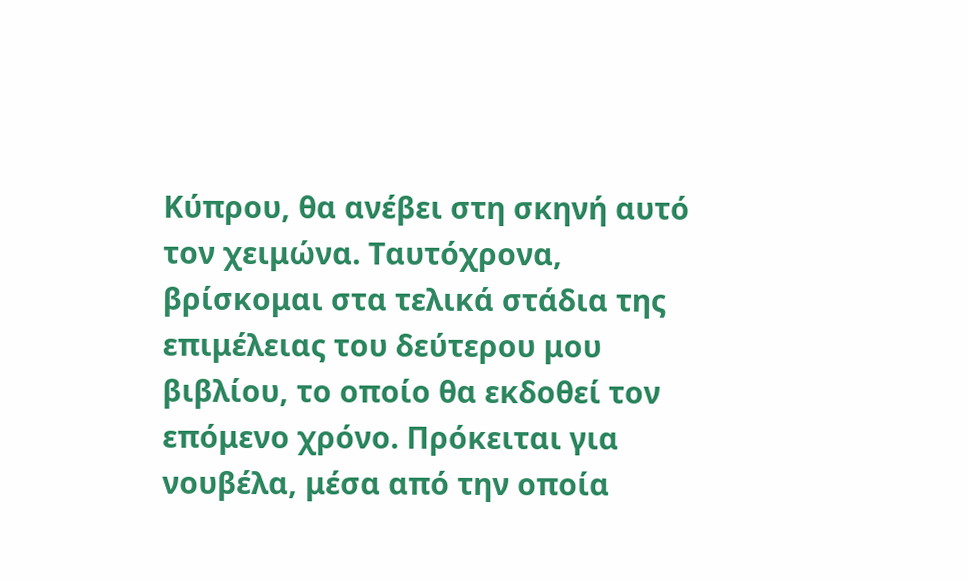Κύπρου, θα ανέβει στη σκηνή αυτό τον χειμώνα. Ταυτόχρονα, βρίσκομαι στα τελικά στάδια της επιμέλειας του δεύτερου μου βιβλίου, το οποίο θα εκδοθεί τον επόμενο χρόνο. Πρόκειται για νουβέλα, μέσα από την οποία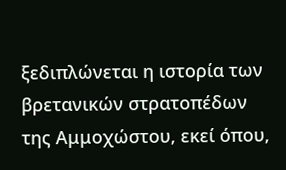ξεδιπλώνεται η ιστορία των βρετανικών στρατοπέδων της Αμμοχώστου, εκεί όπου,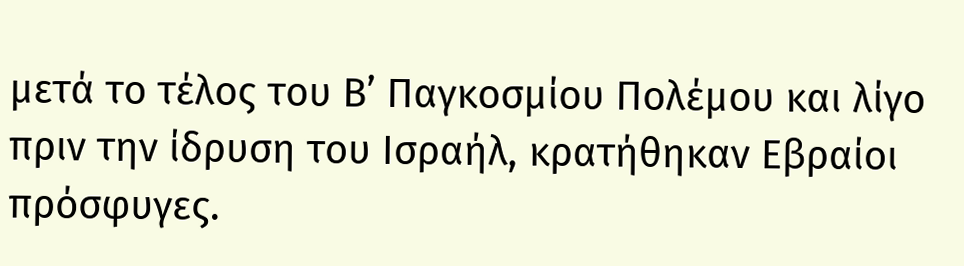μετά το τέλος του Β’ Παγκοσμίου Πολέμου και λίγο πριν την ίδρυση του Ισραήλ, κρατήθηκαν Εβραίοι πρόσφυγες.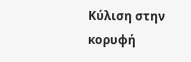Κύλιση στην κορυφή